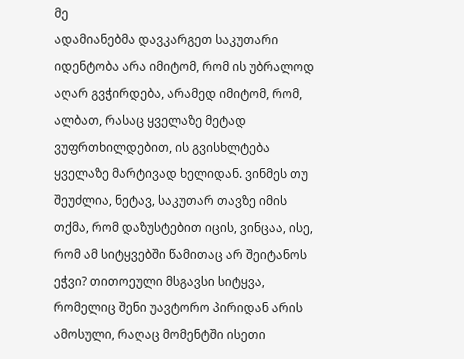მე
ადამიანებმა დავკარგეთ საკუთარი იდენტობა არა იმიტომ, რომ ის უბრალოდ აღარ გვჭირდება, არამედ იმიტომ, რომ, ალბათ, რასაც ყველაზე მეტად ვუფრთხილდებით, ის გვისხლტება ყველაზე მარტივად ხელიდან. ვინმეს თუ შეუძლია, ნეტავ, საკუთარ თავზე იმის თქმა, რომ დაზუსტებით იცის, ვინცაა, ისე, რომ ამ სიტყვებში წამითაც არ შეიტანოს ეჭვი? თითოეული მსგავსი სიტყვა, რომელიც შენი უავტორო პირიდან არის ამოსული, რაღაც მომენტში ისეთი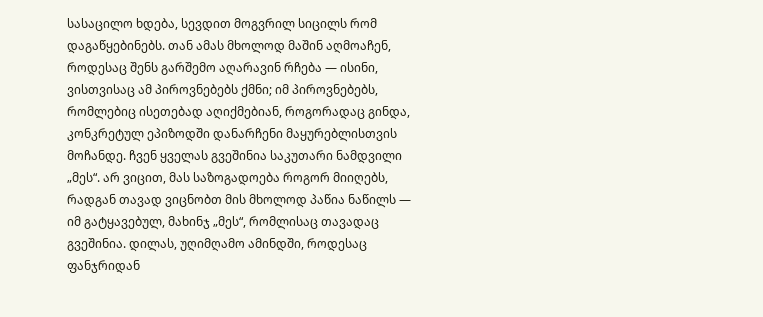სასაცილო ხდება, სევდით მოგვრილ სიცილს რომ დაგაწყებინებს. თან ამას მხოლოდ მაშინ აღმოაჩენ, როდესაც შენს გარშემო აღარავინ რჩება — ისინი, ვისთვისაც ამ პიროვნებებს ქმნი; იმ პიროვნებებს, რომლებიც ისეთებად აღიქმებიან, როგორადაც გინდა, კონკრეტულ ეპიზოდში დანარჩენი მაყურებლისთვის მოჩანდე. ჩვენ ყველას გვეშინია საკუთარი ნამდვილი „მეს“. არ ვიცით, მას საზოგადოება როგორ მიიღებს, რადგან თავად ვიცნობთ მის მხოლოდ პაწია ნაწილს — იმ გატყავებულ, მახინჯ „მეს“, რომლისაც თავადაც გვეშინია. დილას, უღიმღამო ამინდში, როდესაც ფანჯრიდან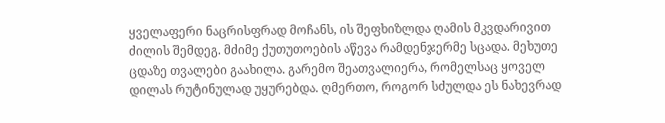ყველაფერი ნაცრისფრად მოჩანს, ის შეფხიზლდა ღამის მკვდარივით ძილის შემდეგ. მძიმე ქუთუთოების აწევა რამდენჯერმე სცადა. მეხუთე ცდაზე თვალები გაახილა. გარემო შეათვალიერა, რომელსაც ყოველ დილას რუტინულად უყურებდა. ღმერთო, როგორ სძულდა ეს ნახევრად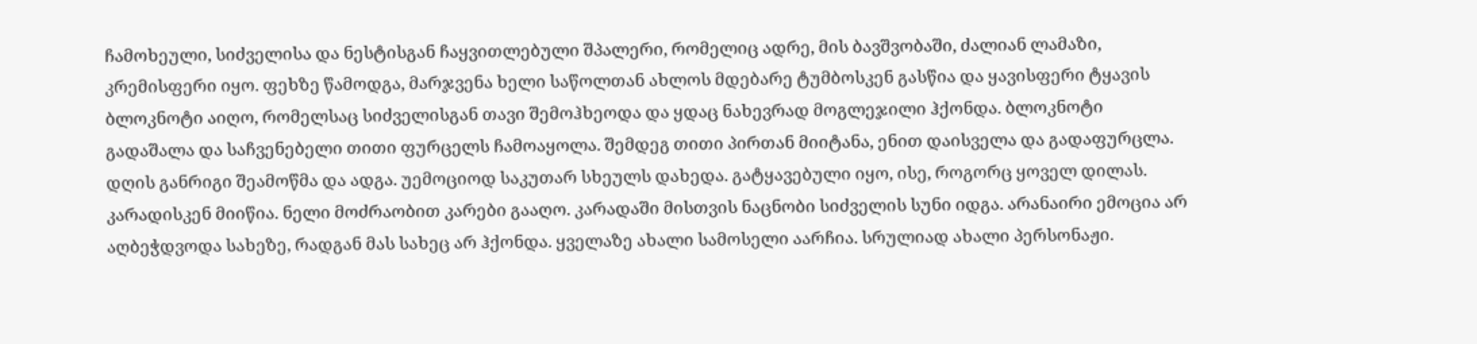ჩამოხეული, სიძველისა და ნესტისგან ჩაყვითლებული შპალერი, რომელიც ადრე, მის ბავშვობაში, ძალიან ლამაზი, კრემისფერი იყო. ფეხზე წამოდგა, მარჯვენა ხელი საწოლთან ახლოს მდებარე ტუმბოსკენ გასწია და ყავისფერი ტყავის ბლოკნოტი აიღო, რომელსაც სიძველისგან თავი შემოჰხეოდა და ყდაც ნახევრად მოგლეჯილი ჰქონდა. ბლოკნოტი გადაშალა და საჩვენებელი თითი ფურცელს ჩამოაყოლა. შემდეგ თითი პირთან მიიტანა, ენით დაისველა და გადაფურცლა. დღის განრიგი შეამოწმა და ადგა. უემოციოდ საკუთარ სხეულს დახედა. გატყავებული იყო, ისე, როგორც ყოველ დილას. კარადისკენ მიიწია. ნელი მოძრაობით კარები გააღო. კარადაში მისთვის ნაცნობი სიძველის სუნი იდგა. არანაირი ემოცია არ აღბეჭდვოდა სახეზე, რადგან მას სახეც არ ჰქონდა. ყველაზე ახალი სამოსელი აარჩია. სრულიად ახალი პერსონაჟი.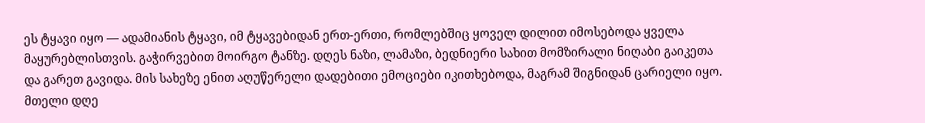ეს ტყავი იყო — ადამიანის ტყავი, იმ ტყავებიდან ერთ-ერთი, რომლებშიც ყოველ დილით იმოსებოდა ყველა მაყურებლისთვის. გაჭირვებით მოირგო ტანზე. დღეს ნაზი, ლამაზი, ბედნიერი სახით მომზირალი ნიღაბი გაიკეთა და გარეთ გავიდა. მის სახეზე ენით აღუწერელი დადებითი ემოციები იკითხებოდა, მაგრამ შიგნიდან ცარიელი იყო. მთელი დღე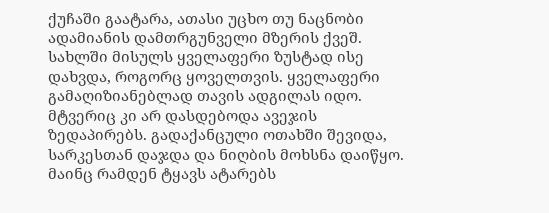ქუჩაში გაატარა, ათასი უცხო თუ ნაცნობი ადამიანის დამთრგუნველი მზერის ქვეშ. სახლში მისულს ყველაფერი ზუსტად ისე დახვდა, როგორც ყოველთვის. ყველაფერი გამაღიზიანებლად თავის ადგილას იდო. მტვერიც კი არ დასდებოდა ავეჯის ზედაპირებს. გადაქანცული ოთახში შევიდა, სარკესთან დაჯდა და ნიღბის მოხსნა დაიწყო. მაინც რამდენ ტყავს ატარებს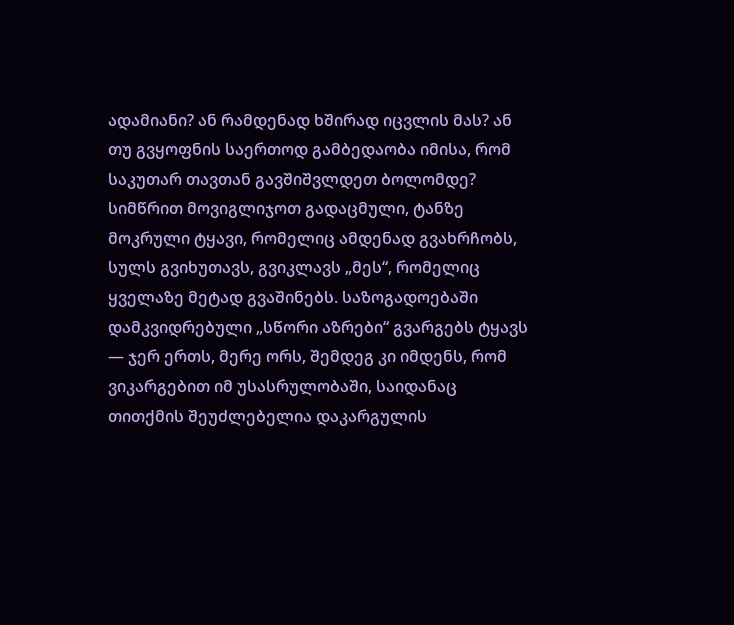ადამიანი? ან რამდენად ხშირად იცვლის მას? ან თუ გვყოფნის საერთოდ გამბედაობა იმისა, რომ საკუთარ თავთან გავშიშვლდეთ ბოლომდე? სიმწრით მოვიგლიჯოთ გადაცმული, ტანზე მოკრული ტყავი, რომელიც ამდენად გვახრჩობს, სულს გვიხუთავს, გვიკლავს „მეს“, რომელიც ყველაზე მეტად გვაშინებს. საზოგადოებაში დამკვიდრებული „სწორი აზრები“ გვარგებს ტყავს — ჯერ ერთს, მერე ორს, შემდეგ კი იმდენს, რომ ვიკარგებით იმ უსასრულობაში, საიდანაც თითქმის შეუძლებელია დაკარგულის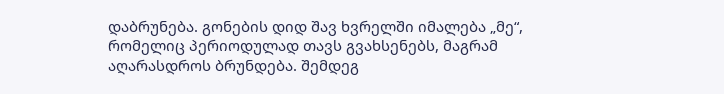დაბრუნება. გონების დიდ შავ ხვრელში იმალება „მე“, რომელიც პერიოდულად თავს გვახსენებს, მაგრამ აღარასდროს ბრუნდება. შემდეგ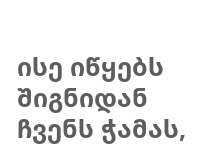ისე იწყებს შიგნიდან ჩვენს ჭამას,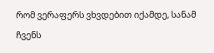რომ ვერაფერს ვხვდებით იქამდე, სანამ ჩვენს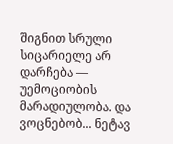შიგნით სრული სიცარიელე არ დარჩება — უემოციობის მარადიულობა. და ვოცნებობ... ნეტავ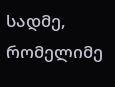სადმე, რომელიმე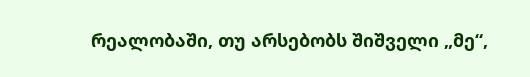რეალობაში, თუ არსებობს შიშველი „მე“,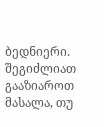ბედნიერი.
შეგიძლიათ გააზიაროთ მასალა, თუ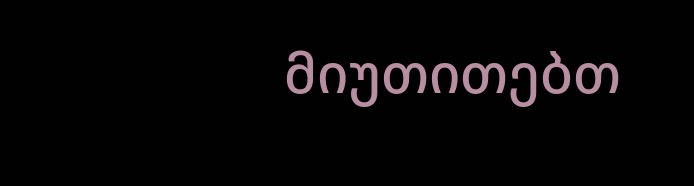მიუთითებთ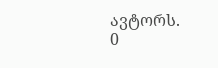ავტორს.
0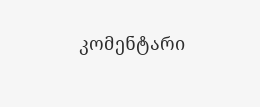კომენტარი